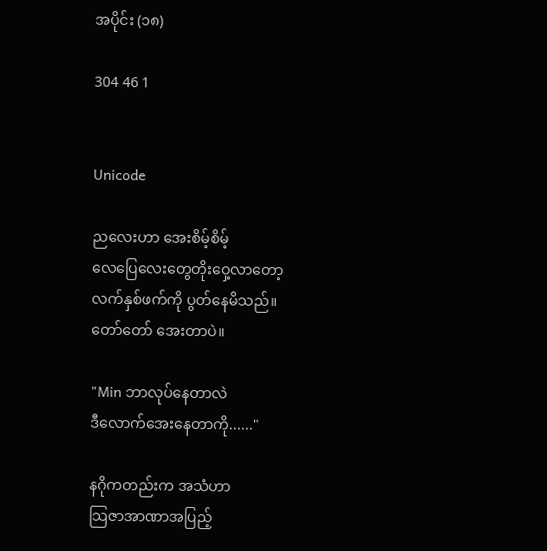အပိုင်း (၁၈)

304 46 1


Unicode

ညလေးဟာ အေးစိမ့်စိမ့်
လေပြေလေးတွေတိုးဝှေ့လာတော့
လက်နှစ်ဖက်ကို ပွတ်နေမိသည်။
တော်တော် အေးတာပဲ။

"Min ဘာလုပ်နေတာလဲ
ဒီလောက်အေးနေတာကို......"

နဂိုကတည်းက အသံဟာ
သြဇာအာဏာအပြည့်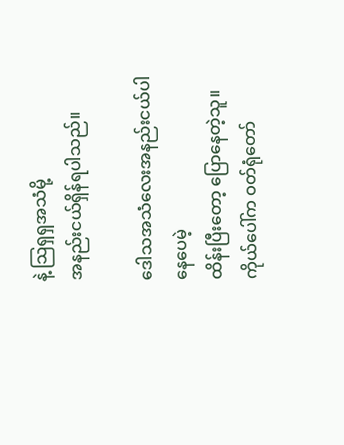နဲ့ သြရှရှအသံမို့
အနည်းငယ်ရှိန်ရပါသည်။

ဒေါသအသံလေးအနည်းငယ်ပါနေပေမဲ့
ထိန်းပြီးတော့ ပြောနေတဲ့သူ။
ကိုယ်ပေါ်က ဝတ်ရုံတော်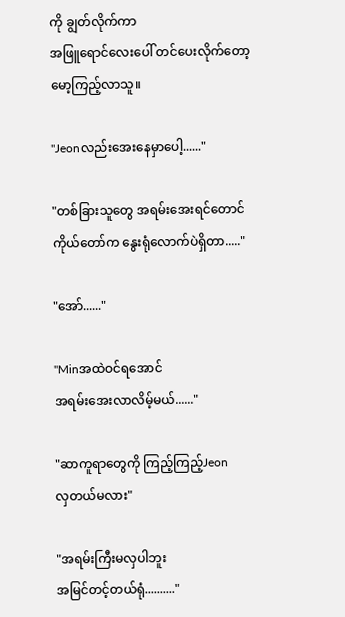ကို ချွတ်လိုက်ကာ
အဖြူရောင်လေးပေါ် တင်ပေးလိုက်တော့
မော့ကြည့်လာသူ။

"Jeonလည်းအေးနေမှာပေါ့......"

"တစ်ခြားသူတွေ အရမ်းအေးရင်တောင်
ကိုယ်တော်က နွေးရုံလောက်ပဲရှိတာ....."

"အော်......"

"Minအထဲဝင်ရအောင်
အရမ်းအေးလာလိမ့်မယ်......"

"ဆာကူရာတွေကို ကြည့်ကြည့်Jeon
လှတယ်မလား"

"အရမ်းကြီးမလှပါဘူး
အမြင်တင့်တယ်ရုံ.........."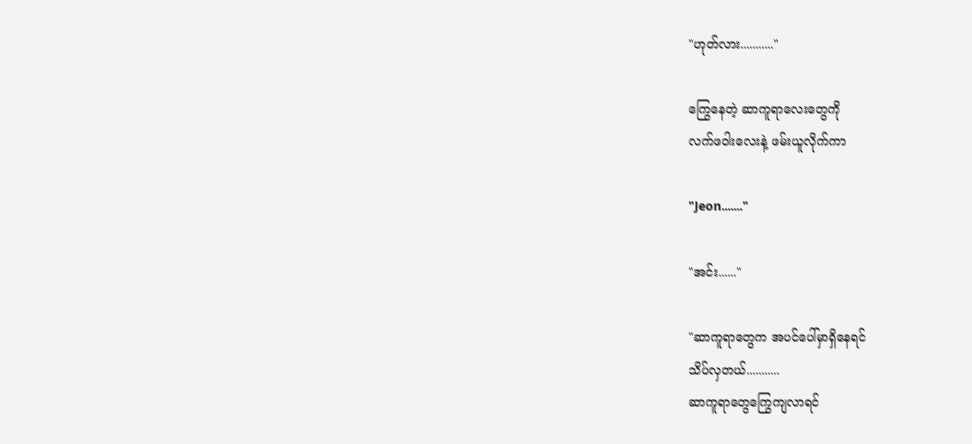"ဟုတ်လား..........."

ကြွေနေတဲ့ ဆာကူရာလေးတွေကို
လက်ဖဝါးလေးနဲ့ ဖမ်းယူလိုက်ကာ

"Jeon......."

"အင်း......"

"ဆာကူရာတွေက အပင်ပေါ်မှာရှိနေရင်
သိပ်လှတယ်...........
ဆာကူရာတွေကြွေကျလာရင်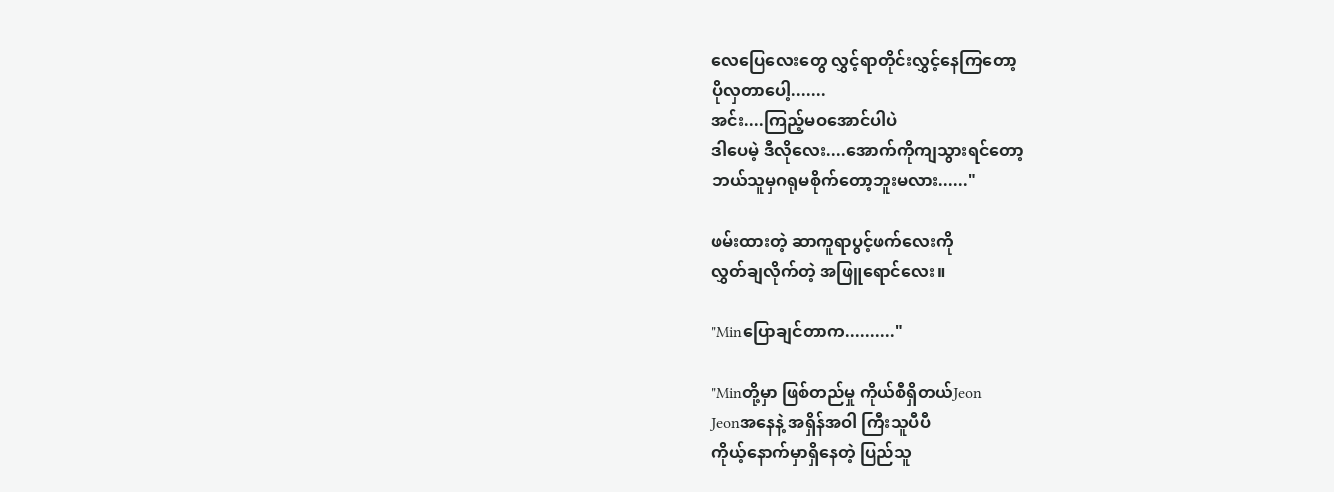လေပြေလေးတွေ လွှင့်ရာတိုင်းလွှင့်နေကြတော့
ပိုလှတာပေါ့.......
အင်း....ကြည့်မဝအောင်ပါပဲ
ဒါပေမဲ့ ဒီလိုလေး....အောက်ကိုကျသွားရင်တော့
ဘယ်သူမှဂရုမစိုက်တော့ဘူးမလား......"

ဖမ်းထားတဲ့ ဆာကူရာပွင့်ဖက်လေးကို
လွှတ်ချလိုက်တဲ့ အဖြူရောင်လေး။

"Minပြောချင်တာက.........."

"Minတို့မှာ ဖြစ်တည်မှု ကိုယ်စီရှိတယ်Jeon
Jeonအနေနဲ့ အရှိန်အဝါ ကြီးသူပီပီ
ကိုယ့်နောက်မှာရှိနေတဲ့ ပြည်သူ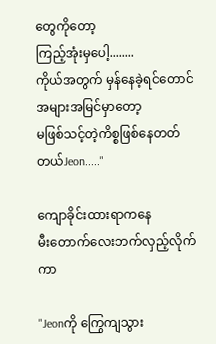တွေကိုတော့
ကြည့်အုံးမှပေါ့........
ကိုယ်အတွက် မှန်နေခဲ့ရင်တောင်
အများအမြင်မှာတော့
မဖြစ်သင့်တဲ့ကိစ္စဖြစ်နေတတ်တယ်Jeon....."

ကျောခိုင်းထားရာကနေ
မီးတောက်လေးဘက်လှည့်လိုက်ကာ

"Jeonကို ကြွေကျသွား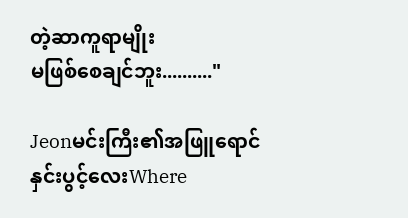တဲ့ဆာကူရာမျိုး
မဖြစ်စေချင်ဘူး.........."

Jeonမင်းကြီး၏အဖြူရောင်နှင်းပွင့်လေးWhere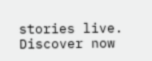stories live. Discover now